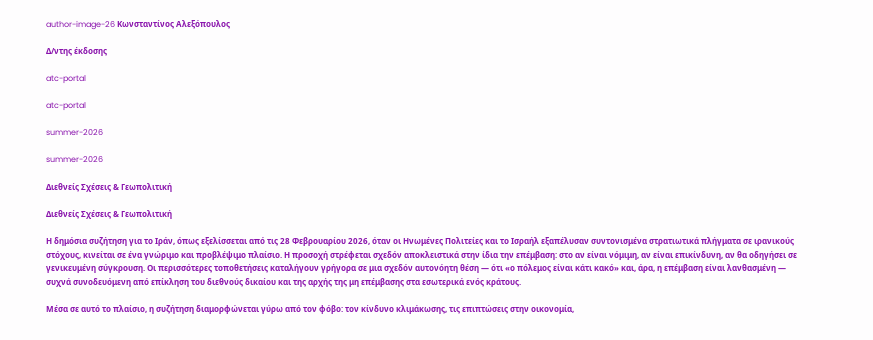author-image-26 Κωνσταντίνος Αλεξόπουλος

Δ/ντης έκδοσης

atc-portal

atc-portal

summer-2026

summer-2026

Διεθνείς Σχέσεις & Γεωπολιτική

Διεθνείς Σχέσεις & Γεωπολιτική

Η δημόσια συζήτηση για το Ιράν, όπως εξελίσσεται από τις 28 Φεβρουαρίου 2026, όταν οι Ηνωμένες Πολιτείες και το Ισραήλ εξαπέλυσαν συντονισμένα στρατιωτικά πλήγματα σε ιρανικούς στόχους, κινείται σε ένα γνώριμο και προβλέψιμο πλαίσιο. Η προσοχή στρέφεται σχεδόν αποκλειστικά στην ίδια την επέμβαση: στο αν είναι νόμιμη, αν είναι επικίνδυνη, αν θα οδηγήσει σε γενικευμένη σύγκρουση. Οι περισσότερες τοποθετήσεις καταλήγουν γρήγορα σε μια σχεδόν αυτονόητη θέση — ότι «ο πόλεμος είναι κάτι κακό» και, άρα, η επέμβαση είναι λανθασμένη — συχνά συνοδευόμενη από επίκληση του διεθνούς δικαίου και της αρχής της μη επέμβασης στα εσωτερικά ενός κράτους.

Μέσα σε αυτό το πλαίσιο, η συζήτηση διαμορφώνεται γύρω από τον φόβο: τον κίνδυνο κλιμάκωσης, τις επιπτώσεις στην οικονομία,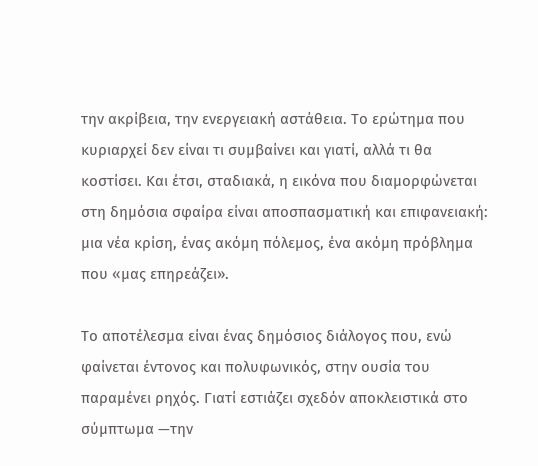την ακρίβεια, την ενεργειακή αστάθεια. Το ερώτημα που κυριαρχεί δεν είναι τι συμβαίνει και γιατί, αλλά τι θα κοστίσει. Και έτσι, σταδιακά, η εικόνα που διαμορφώνεται στη δημόσια σφαίρα είναι αποσπασματική και επιφανειακή: μια νέα κρίση, ένας ακόμη πόλεμος, ένα ακόμη πρόβλημα που «μας επηρεάζει».

Το αποτέλεσμα είναι ένας δημόσιος διάλογος που, ενώ φαίνεται έντονος και πολυφωνικός, στην ουσία του παραμένει ρηχός. Γιατί εστιάζει σχεδόν αποκλειστικά στο σύμπτωμα —την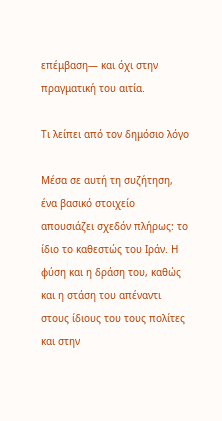επέμβαση— και όχι στην πραγματική του αιτία.

Τι λείπει από τον δημόσιο λόγο

Μέσα σε αυτή τη συζήτηση, ένα βασικό στοιχείο απουσιάζει σχεδόν πλήρως: το ίδιο το καθεστώς του Ιράν. Η φύση και η δράση του, καθώς και η στάση του απέναντι στους ίδιους του τους πολίτες και στην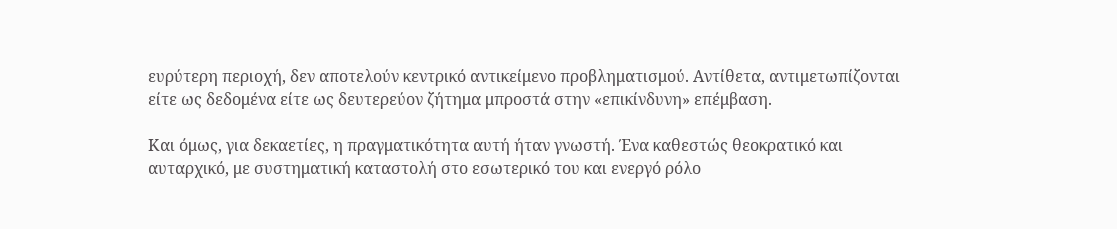ευρύτερη περιοχή, δεν αποτελούν κεντρικό αντικείμενο προβληματισμού. Αντίθετα, αντιμετωπίζονται είτε ως δεδομένα είτε ως δευτερεύον ζήτημα μπροστά στην «επικίνδυνη» επέμβαση.

Και όμως, για δεκαετίες, η πραγματικότητα αυτή ήταν γνωστή. Ένα καθεστώς θεοκρατικό και αυταρχικό, με συστηματική καταστολή στο εσωτερικό του και ενεργό ρόλο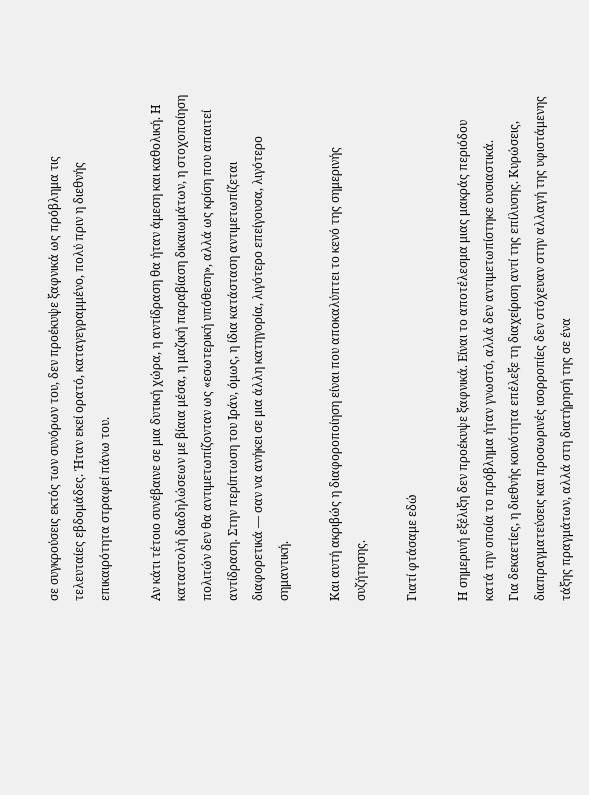σε συγκρούσεις εκτός των συνόρων του, δεν προέκυψε ξαφνικά ως πρόβλημα τις τελευταίες εβδομάδες. Ήταν εκεί ορατό, καταγεγραμμένο, πολύ πριν η διεθνής επικαιρότητα στραφεί πάνω του.

Αν κάτι τέτοιο συνέβαινε σε μια δυτική χώρα, η αντίδραση θα ήταν άμεση και καθολική. Η καταστολή διαδηλώσεων με βίαια μέσα, η μαζική παραβίαση δικαιωμάτων, η στοχοποίηση πολιτών δεν θα αντιμετωπίζονταν ως «εσωτερική υπόθεση», αλλά ως κρίση που απαιτεί αντίδραση. Στην περίπτωση του Ιράν, όμως, η ίδια κατάσταση αντιμετωπίζεται διαφορετικά — σαν να ανήκει σε μια άλλη κατηγορία, λιγότερο επείγουσα, λιγότερο σημαντική.

Και αυτή ακριβώς η διαφοροποίηση είναι που αποκαλύπτει το κενό της σημερινής συζήτησης.

Γιατί φτάσαμε εδώ

Η σημερινή εξέλιξη δεν προέκυψε ξαφνικά. Είναι το αποτέλεσμα μιας μακράς περιόδου κατά την οποία το πρόβλημα ήταν γνωστό, αλλά δεν αντιμετωπίστηκε ουσιαστικά.
Για δεκαετίες, η διεθνής κοινότητα επέλεξε τη διαχείριση αντί της επίλυσης. Κυρώσεις, διαπραγματεύσεις και προσωρινές ισορροπίες δεν στόχευαν στην αλλαγή της υφιστάμενης τάξης πραγμάτων, αλλά στη διατήρησή της σε ένα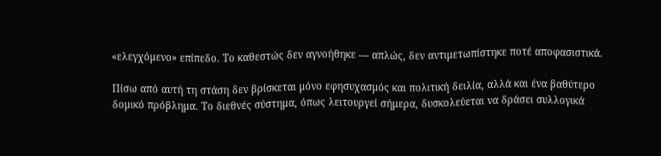«ελεγχόμενο» επίπεδο. Το καθεστώς δεν αγνοήθηκε — απλώς, δεν αντιμετωπίστηκε ποτέ αποφασιστικά.

Πίσω από αυτή τη στάση δεν βρίσκεται μόνο εφησυχασμός και πολιτική δειλία, αλλά και ένα βαθύτερο δομικό πρόβλημα. Το διεθνές σύστημα, όπως λειτουργεί σήμερα, δυσκολεύεται να δράσει συλλογικά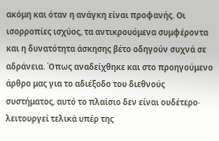ακόμη και όταν η ανάγκη είναι προφανής. Οι ισορροπίες ισχύος, τα αντικρουόμενα συμφέροντα και η δυνατότητα άσκησης βέτο οδηγούν συχνά σε αδράνεια. Όπως αναδείχθηκε και στο προηγούμενο άρθρο μας για το αδιέξοδο του διεθνούς συστήματος, αυτό το πλαίσιο δεν είναι ουδέτερο· λειτουργεί τελικά υπέρ της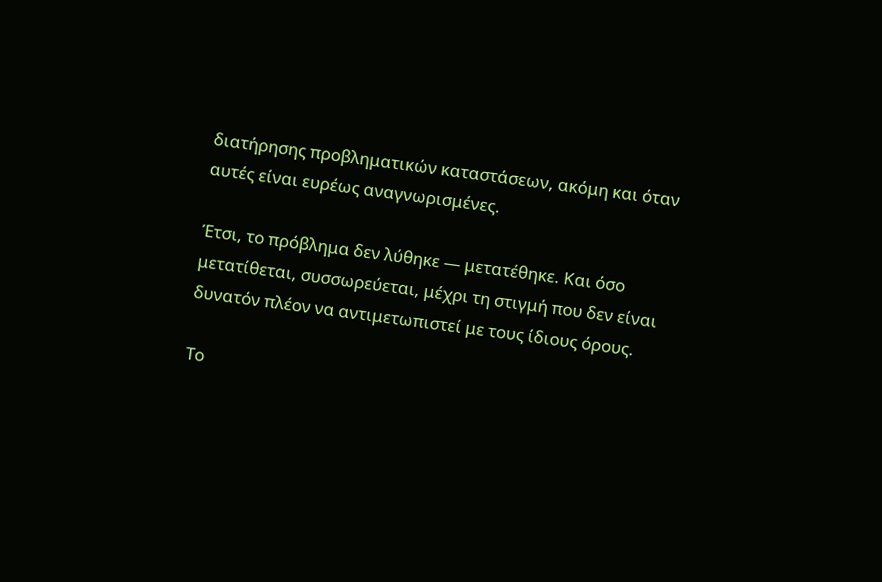διατήρησης προβληματικών καταστάσεων, ακόμη και όταν αυτές είναι ευρέως αναγνωρισμένες.

Έτσι, το πρόβλημα δεν λύθηκε — μετατέθηκε. Και όσο μετατίθεται, συσσωρεύεται, μέχρι τη στιγμή που δεν είναι δυνατόν πλέον να αντιμετωπιστεί με τους ίδιους όρους.

Το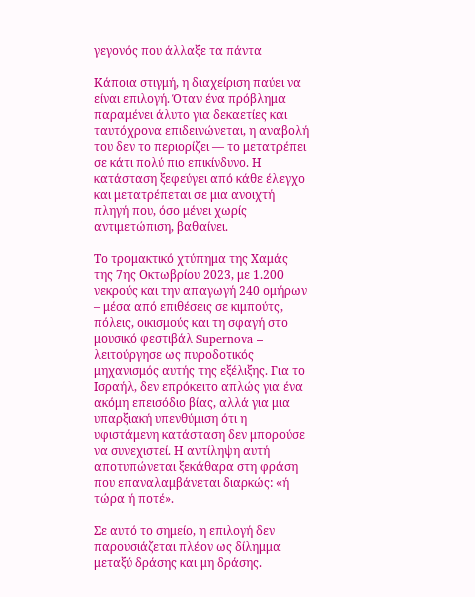γεγονός που άλλαξε τα πάντα

Κάποια στιγμή, η διαχείριση παύει να είναι επιλογή. Όταν ένα πρόβλημα παραμένει άλυτο για δεκαετίες και ταυτόχρονα επιδεινώνεται, η αναβολή του δεν το περιορίζει — το μετατρέπει σε κάτι πολύ πιο επικίνδυνο. Η κατάσταση ξεφεύγει από κάθε έλεγχο και μετατρέπεται σε μια ανοιχτή πληγή που, όσο μένει χωρίς αντιμετώπιση, βαθαίνει.

Το τρομακτικό χτύπημα της Χαμάς της 7ης Οκτωβρίου 2023, με 1.200 νεκρούς και την απαγωγή 240 ομήρων – μέσα από επιθέσεις σε κιμπούτς, πόλεις, οικισμούς και τη σφαγή στο μουσικό φεστιβάλ Supernova – λειτούργησε ως πυροδοτικός μηχανισμός αυτής της εξέλιξης. Για το Ισραήλ, δεν επρόκειτο απλώς για ένα ακόμη επεισόδιο βίας, αλλά για μια υπαρξιακή υπενθύμιση ότι η υφιστάμενη κατάσταση δεν μπορούσε να συνεχιστεί. Η αντίληψη αυτή αποτυπώνεται ξεκάθαρα στη φράση που επαναλαμβάνεται διαρκώς: «ή τώρα ή ποτέ».

Σε αυτό το σημείο, η επιλογή δεν παρουσιάζεται πλέον ως δίλημμα μεταξύ δράσης και μη δράσης.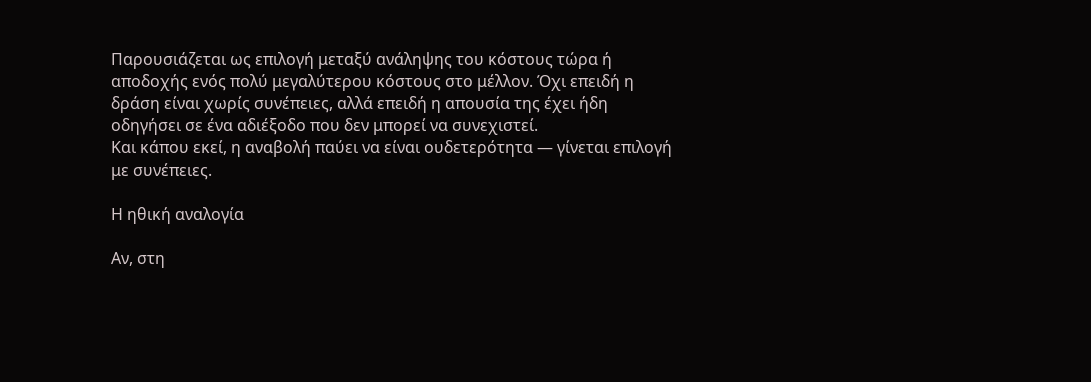Παρουσιάζεται ως επιλογή μεταξύ ανάληψης του κόστους τώρα ή αποδοχής ενός πολύ μεγαλύτερου κόστους στο μέλλον. Όχι επειδή η δράση είναι χωρίς συνέπειες, αλλά επειδή η απουσία της έχει ήδη οδηγήσει σε ένα αδιέξοδο που δεν μπορεί να συνεχιστεί.
Και κάπου εκεί, η αναβολή παύει να είναι ουδετερότητα — γίνεται επιλογή με συνέπειες.

Η ηθική αναλογία

Αν, στη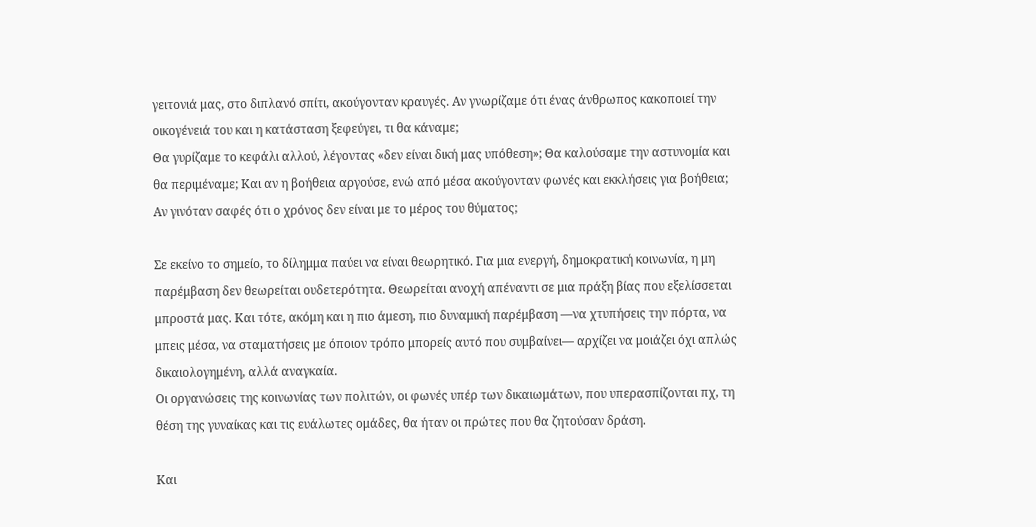γειτονιά μας, στο διπλανό σπίτι, ακούγονταν κραυγές. Αν γνωρίζαμε ότι ένας άνθρωπος κακοποιεί την οικογένειά του και η κατάσταση ξεφεύγει, τι θα κάναμε;
Θα γυρίζαμε το κεφάλι αλλού, λέγοντας «δεν είναι δική μας υπόθεση»; Θα καλούσαμε την αστυνομία και θα περιμέναμε; Και αν η βοήθεια αργούσε, ενώ από μέσα ακούγονταν φωνές και εκκλήσεις για βοήθεια; Αν γινόταν σαφές ότι ο χρόνος δεν είναι με το μέρος του θύματος;

Σε εκείνο το σημείο, το δίλημμα παύει να είναι θεωρητικό. Για μια ενεργή, δημοκρατική κοινωνία, η μη παρέμβαση δεν θεωρείται ουδετερότητα. Θεωρείται ανοχή απέναντι σε μια πράξη βίας που εξελίσσεται μπροστά μας. Και τότε, ακόμη και η πιο άμεση, πιο δυναμική παρέμβαση —να χτυπήσεις την πόρτα, να μπεις μέσα, να σταματήσεις με όποιον τρόπο μπορείς αυτό που συμβαίνει— αρχίζει να μοιάζει όχι απλώς δικαιολογημένη, αλλά αναγκαία.
Οι οργανώσεις της κοινωνίας των πολιτών, οι φωνές υπέρ των δικαιωμάτων, που υπερασπίζονται πχ, τη θέση της γυναίκας και τις ευάλωτες ομάδες, θα ήταν οι πρώτες που θα ζητούσαν δράση.

Και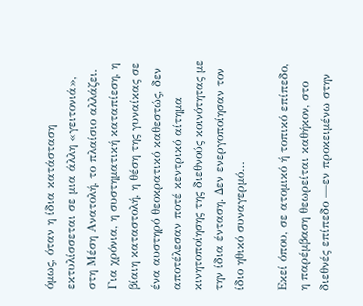όμως, όταν η ίδια κατάσταση εκτυλίσσεται σε μια άλλη «γειτονιά», στη Μέση Ανατολή, το πλαίσιο αλλάζει. Για χρόνια, η συστηματική καταπίεση, η βίαιη καταστολή, η θέση της γυναίκας σε ένα αυστηρό θεοκρατικό καθεστώς, δεν αποτέλεσαν ποτέ κεντρικό αίτημα κινητοποίησης της διεθνούς κοινότητας με την ίδια ένταση. Δεν ενεργοποίησαν τον ίδιο ηθικό συναγερμό…

Εκεί όπου, σε ατομικό ή τοπικό επίπεδο, η παρέμβαση θεωρείται καθήκον, στο διεθνές επίπεδο —εν προκειμένω στην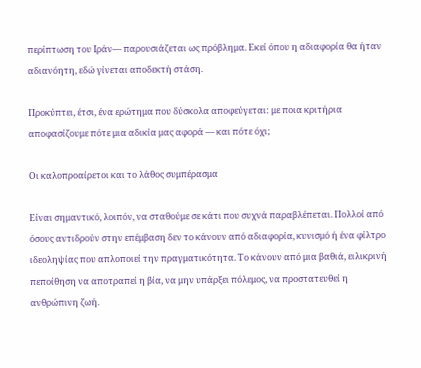περίπτωση του Ιράν— παρουσιάζεται ως πρόβλημα. Εκεί όπου η αδιαφορία θα ήταν αδιανόητη, εδώ γίνεται αποδεκτή στάση.

Προκύπτει, έτσι, ένα ερώτημα που δύσκολα αποφεύγεται: με ποια κριτήρια αποφασίζουμε πότε μια αδικία μας αφορά — και πότε όχι;

Οι καλοπροαίρετοι και το λάθος συμπέρασμα

Είναι σημαντικό, λοιπόν, να σταθούμε σε κάτι που συχνά παραβλέπεται. Πολλοί από όσους αντιδρούν στην επέμβαση δεν το κάνουν από αδιαφορία, κυνισμό ή ένα φίλτρο ιδεοληψίας που απλοποιεί την πραγματικότητα. Το κάνουν από μια βαθιά, ειλικρινή πεποίθηση να αποτραπεί η βία, να μην υπάρξει πόλεμος, να προστατευθεί η ανθρώπινη ζωή.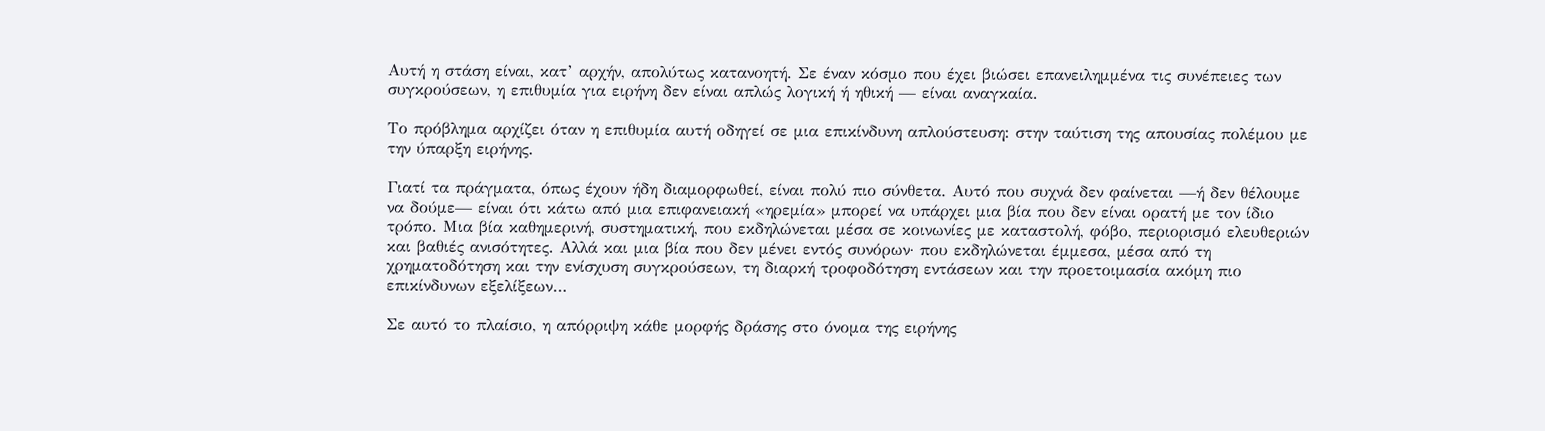Αυτή η στάση είναι, κατ’ αρχήν, απολύτως κατανοητή. Σε έναν κόσμο που έχει βιώσει επανειλημμένα τις συνέπειες των συγκρούσεων, η επιθυμία για ειρήνη δεν είναι απλώς λογική ή ηθική — είναι αναγκαία.

Το πρόβλημα αρχίζει όταν η επιθυμία αυτή οδηγεί σε μια επικίνδυνη απλούστευση: στην ταύτιση της απουσίας πολέμου με την ύπαρξη ειρήνης.

Γιατί τα πράγματα, όπως έχουν ήδη διαμορφωθεί, είναι πολύ πιο σύνθετα. Αυτό που συχνά δεν φαίνεται —ή δεν θέλουμε να δούμε— είναι ότι κάτω από μια επιφανειακή «ηρεμία» μπορεί να υπάρχει μια βία που δεν είναι ορατή με τον ίδιο τρόπο. Μια βία καθημερινή, συστηματική, που εκδηλώνεται μέσα σε κοινωνίες με καταστολή, φόβο, περιορισμό ελευθεριών και βαθιές ανισότητες. Αλλά και μια βία που δεν μένει εντός συνόρων· που εκδηλώνεται έμμεσα, μέσα από τη χρηματοδότηση και την ενίσχυση συγκρούσεων, τη διαρκή τροφοδότηση εντάσεων και την προετοιμασία ακόμη πιο επικίνδυνων εξελίξεων…

Σε αυτό το πλαίσιο, η απόρριψη κάθε μορφής δράσης στο όνομα της ειρήνης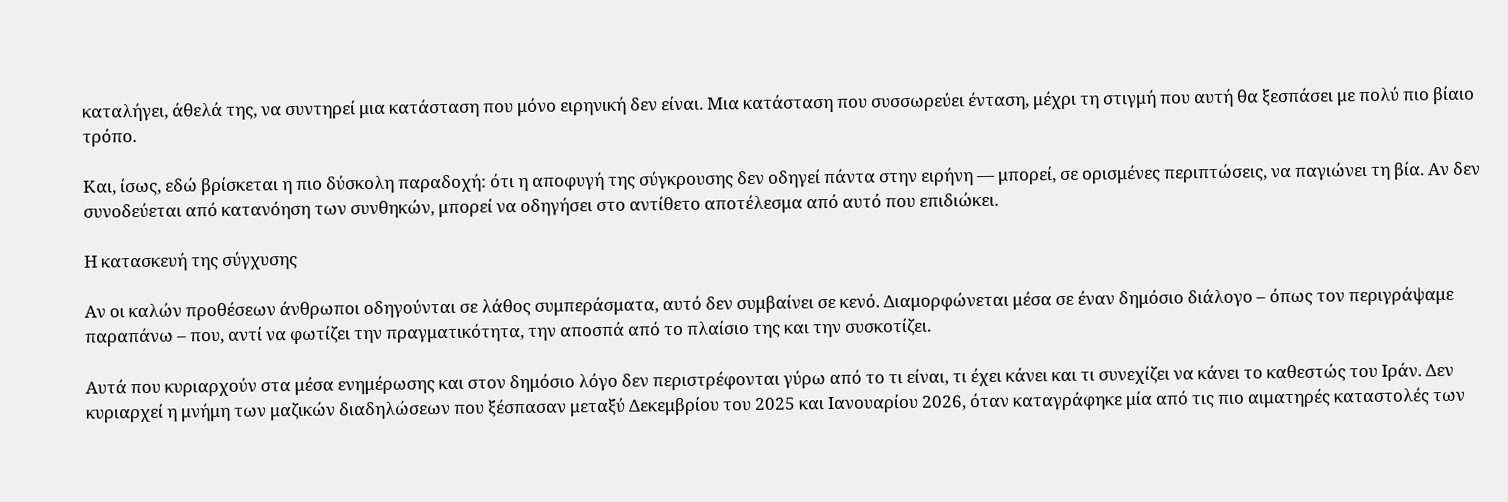καταλήγει, άθελά της, να συντηρεί μια κατάσταση που μόνο ειρηνική δεν είναι. Μια κατάσταση που συσσωρεύει ένταση, μέχρι τη στιγμή που αυτή θα ξεσπάσει με πολύ πιο βίαιο τρόπο.

Και, ίσως, εδώ βρίσκεται η πιο δύσκολη παραδοχή: ότι η αποφυγή της σύγκρουσης δεν οδηγεί πάντα στην ειρήνη — μπορεί, σε ορισμένες περιπτώσεις, να παγιώνει τη βία. Αν δεν συνοδεύεται από κατανόηση των συνθηκών, μπορεί να οδηγήσει στο αντίθετο αποτέλεσμα από αυτό που επιδιώκει.

Η κατασκευή της σύγχυσης

Αν οι καλών προθέσεων άνθρωποι οδηγούνται σε λάθος συμπεράσματα, αυτό δεν συμβαίνει σε κενό. Διαμορφώνεται μέσα σε έναν δημόσιο διάλογο – όπως τον περιγράψαμε παραπάνω – που, αντί να φωτίζει την πραγματικότητα, την αποσπά από το πλαίσιο της και την συσκοτίζει.

Αυτά που κυριαρχούν στα μέσα ενημέρωσης και στον δημόσιο λόγο δεν περιστρέφονται γύρω από το τι είναι, τι έχει κάνει και τι συνεχίζει να κάνει το καθεστώς του Ιράν. Δεν κυριαρχεί η μνήμη των μαζικών διαδηλώσεων που ξέσπασαν μεταξύ Δεκεμβρίου του 2025 και Ιανουαρίου 2026, όταν καταγράφηκε μία από τις πιο αιματηρές καταστολές των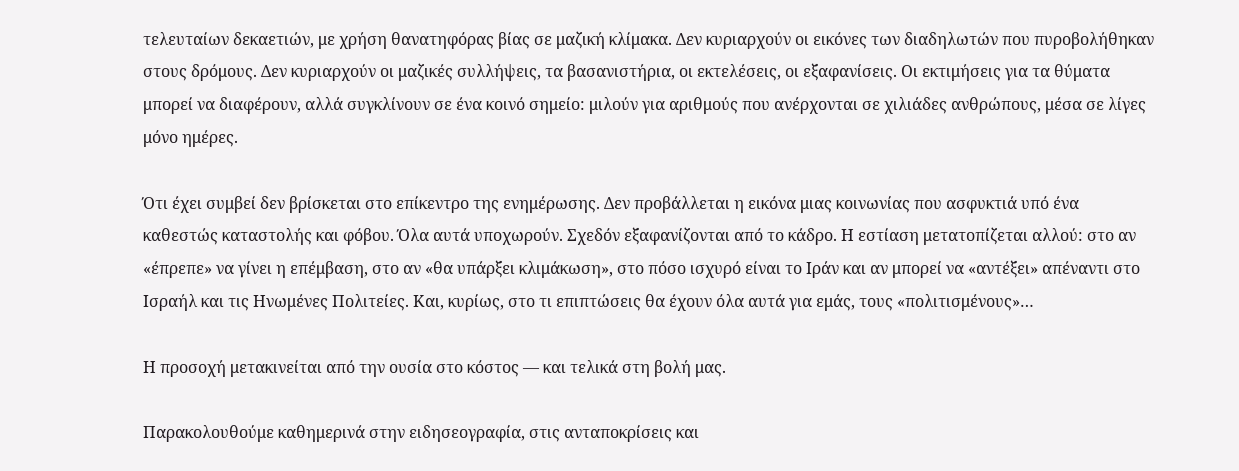τελευταίων δεκαετιών, με χρήση θανατηφόρας βίας σε μαζική κλίμακα. Δεν κυριαρχούν οι εικόνες των διαδηλωτών που πυροβολήθηκαν στους δρόμους. Δεν κυριαρχούν οι μαζικές συλλήψεις, τα βασανιστήρια, οι εκτελέσεις, οι εξαφανίσεις. Οι εκτιμήσεις για τα θύματα μπορεί να διαφέρουν, αλλά συγκλίνουν σε ένα κοινό σημείο: μιλούν για αριθμούς που ανέρχονται σε χιλιάδες ανθρώπους, μέσα σε λίγες μόνο ημέρες.

Ότι έχει συμβεί δεν βρίσκεται στο επίκεντρο της ενημέρωσης. Δεν προβάλλεται η εικόνα μιας κοινωνίας που ασφυκτιά υπό ένα καθεστώς καταστολής και φόβου. Όλα αυτά υποχωρούν. Σχεδόν εξαφανίζονται από το κάδρο. Η εστίαση μετατοπίζεται αλλού: στο αν «έπρεπε» να γίνει η επέμβαση, στο αν «θα υπάρξει κλιμάκωση», στο πόσο ισχυρό είναι το Ιράν και αν μπορεί να «αντέξει» απέναντι στο Ισραήλ και τις Ηνωμένες Πολιτείες. Και, κυρίως, στο τι επιπτώσεις θα έχουν όλα αυτά για εμάς, τους «πολιτισμένους»…

Η προσοχή μετακινείται από την ουσία στο κόστος — και τελικά στη βολή μας.

Παρακολουθούμε καθημερινά στην ειδησεογραφία, στις ανταποκρίσεις και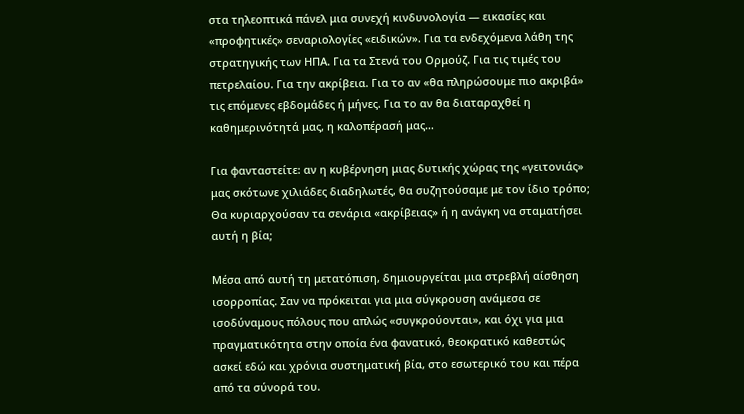στα τηλεοπτικά πάνελ μια συνεχή κινδυνολογία — εικασίες και «προφητικές» σεναριολογίες «ειδικών». Για τα ενδεχόμενα λάθη της στρατηγικής των ΗΠΑ. Για τα Στενά του Ορμούζ. Για τις τιμές του πετρελαίου. Για την ακρίβεια. Για το αν «θα πληρώσουμε πιο ακριβά» τις επόμενες εβδομάδες ή μήνες. Για το αν θα διαταραχθεί η καθημερινότητά μας, η καλοπέρασή μας…

Για φανταστείτε: αν η κυβέρνηση μιας δυτικής χώρας της «γειτονιάς» μας σκότωνε χιλιάδες διαδηλωτές, θα συζητούσαμε με τον ίδιο τρόπο; Θα κυριαρχούσαν τα σενάρια «ακρίβειας» ή η ανάγκη να σταματήσει αυτή η βία;

Μέσα από αυτή τη μετατόπιση, δημιουργείται μια στρεβλή αίσθηση ισορροπίας. Σαν να πρόκειται για μια σύγκρουση ανάμεσα σε ισοδύναμους πόλους που απλώς «συγκρούονται», και όχι για μια πραγματικότητα στην οποία ένα φανατικό, θεοκρατικό καθεστώς ασκεί εδώ και χρόνια συστηματική βία, στο εσωτερικό του και πέρα από τα σύνορά του.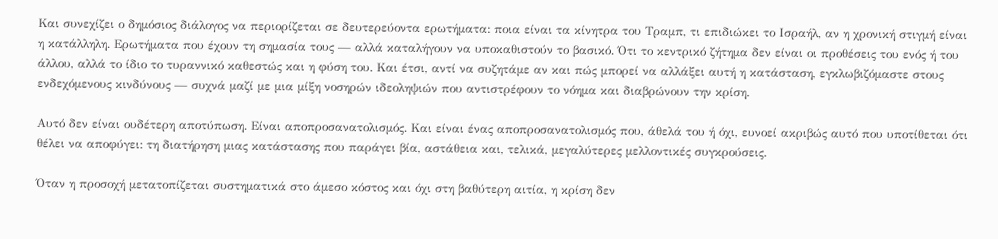Και συνεχίζει ο δημόσιος διάλογος να περιορίζεται σε δευτερεύοντα ερωτήματα: ποια είναι τα κίνητρα του Τραμπ, τι επιδιώκει το Ισραήλ, αν η χρονική στιγμή είναι η κατάλληλη. Ερωτήματα που έχουν τη σημασία τους — αλλά καταλήγουν να υποκαθιστούν το βασικό. Ότι το κεντρικό ζήτημα δεν είναι οι προθέσεις του ενός ή του άλλου, αλλά το ίδιο το τυραννικό καθεστώς και η φύση του. Και έτσι, αντί να συζητάμε αν και πώς μπορεί να αλλάξει αυτή η κατάσταση, εγκλωβιζόμαστε στους ενδεχόμενους κινδύνους — συχνά μαζί με μια μίξη νοσηρών ιδεοληψιών που αντιστρέφουν το νόημα και διαβρώνουν την κρίση.

Αυτό δεν είναι ουδέτερη αποτύπωση. Είναι αποπροσανατολισμός. Και είναι ένας αποπροσανατολισμός που, άθελά του ή όχι, ευνοεί ακριβώς αυτό που υποτίθεται ότι θέλει να αποφύγει: τη διατήρηση μιας κατάστασης που παράγει βία, αστάθεια και, τελικά, μεγαλύτερες μελλοντικές συγκρούσεις.

Όταν η προσοχή μετατοπίζεται συστηματικά στο άμεσο κόστος και όχι στη βαθύτερη αιτία, η κρίση δεν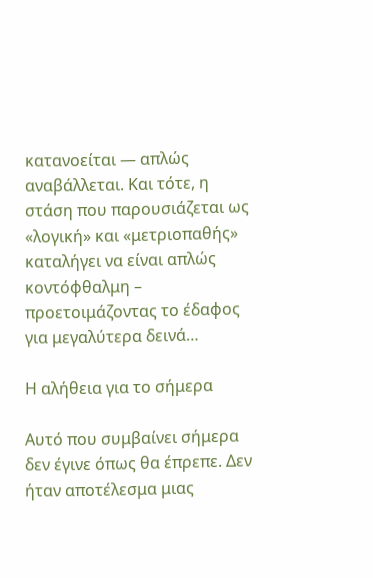κατανοείται — απλώς αναβάλλεται. Και τότε, η στάση που παρουσιάζεται ως «λογική» και «μετριοπαθής» καταλήγει να είναι απλώς κοντόφθαλμη – προετοιμάζοντας το έδαφος για μεγαλύτερα δεινά…

Η αλήθεια για το σήμερα

Αυτό που συμβαίνει σήμερα δεν έγινε όπως θα έπρεπε. Δεν ήταν αποτέλεσμα μιας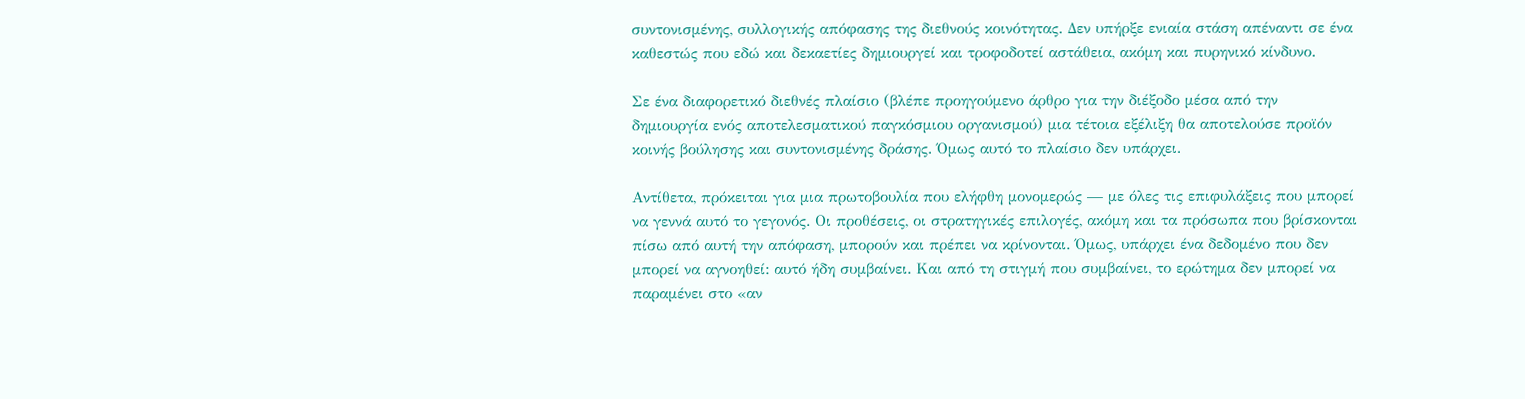συντονισμένης, συλλογικής απόφασης της διεθνούς κοινότητας. Δεν υπήρξε ενιαία στάση απέναντι σε ένα καθεστώς που εδώ και δεκαετίες δημιουργεί και τροφοδοτεί αστάθεια, ακόμη και πυρηνικό κίνδυνο.

Σε ένα διαφορετικό διεθνές πλαίσιο (βλέπε προηγούμενο άρθρο για την διέξοδο μέσα από την δημιουργία ενός αποτελεσματικού παγκόσμιου οργανισμού) μια τέτοια εξέλιξη θα αποτελούσε προϊόν κοινής βούλησης και συντονισμένης δράσης. Όμως αυτό το πλαίσιο δεν υπάρχει.

Αντίθετα, πρόκειται για μια πρωτοβουλία που ελήφθη μονομερώς — με όλες τις επιφυλάξεις που μπορεί να γεννά αυτό το γεγονός. Οι προθέσεις, οι στρατηγικές επιλογές, ακόμη και τα πρόσωπα που βρίσκονται πίσω από αυτή την απόφαση, μπορούν και πρέπει να κρίνονται. Όμως, υπάρχει ένα δεδομένο που δεν μπορεί να αγνοηθεί: αυτό ήδη συμβαίνει. Και από τη στιγμή που συμβαίνει, το ερώτημα δεν μπορεί να παραμένει στο «αν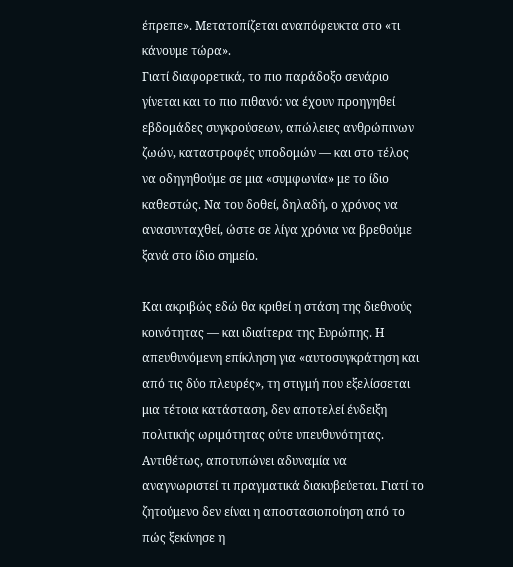έπρεπε». Μετατοπίζεται αναπόφευκτα στο «τι κάνουμε τώρα».
Γιατί διαφορετικά, το πιο παράδοξο σενάριο γίνεται και το πιο πιθανό: να έχουν προηγηθεί εβδομάδες συγκρούσεων, απώλειες ανθρώπινων ζωών, καταστροφές υποδομών — και στο τέλος να οδηγηθούμε σε μια «συμφωνία» με το ίδιο καθεστώς. Να του δοθεί, δηλαδή, ο χρόνος να ανασυνταχθεί, ώστε σε λίγα χρόνια να βρεθούμε ξανά στο ίδιο σημείο.

Και ακριβώς εδώ θα κριθεί η στάση της διεθνούς κοινότητας — και ιδιαίτερα της Ευρώπης. Η απευθυνόμενη επίκληση για «αυτοσυγκράτηση και από τις δύο πλευρές», τη στιγμή που εξελίσσεται μια τέτοια κατάσταση, δεν αποτελεί ένδειξη πολιτικής ωριμότητας ούτε υπευθυνότητας. Αντιθέτως, αποτυπώνει αδυναμία να αναγνωριστεί τι πραγματικά διακυβεύεται. Γιατί το ζητούμενο δεν είναι η αποστασιοποίηση από το πώς ξεκίνησε η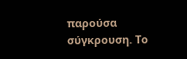παρούσα σύγκρουση. Το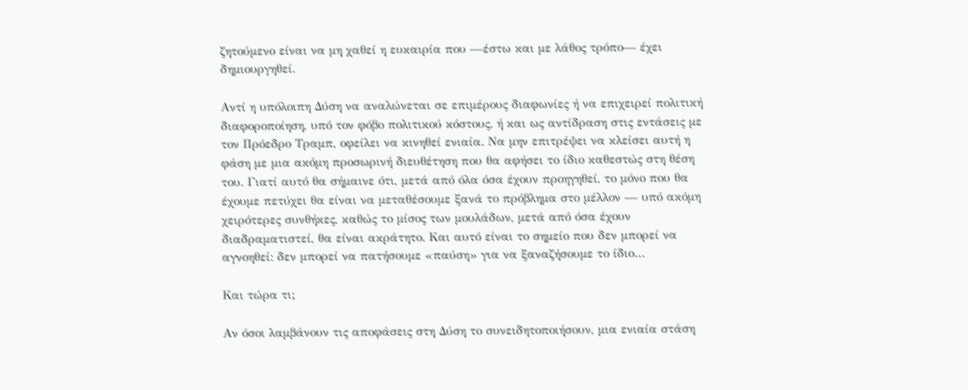ζητούμενο είναι να μη χαθεί η ευκαιρία που —έστω και με λάθος τρόπο— έχει δημιουργηθεί.

Αντί η υπόλοιπη Δύση να αναλώνεται σε επιμέρους διαφωνίες ή να επιχειρεί πολιτική διαφοροποίηση, υπό τον φόβο πολιτικού κόστους, ή και ως αντίδραση στις εντάσεις με τον Πρόεδρο Τραμπ, οφείλει να κινηθεί ενιαία. Να μην επιτρέψει να κλείσει αυτή η φάση με μια ακόμη προσωρινή διευθέτηση που θα αφήσει το ίδιο καθεστώς στη θέση του. Γιατί αυτό θα σήμαινε ότι, μετά από όλα όσα έχουν προηγηθεί, το μόνο που θα έχουμε πετύχει θα είναι να μεταθέσουμε ξανά το πρόβλημα στο μέλλον — υπό ακόμη χειρότερες συνθήκες, καθώς το μίσος των μουλάδων, μετά από όσα έχουν διαδραματιστεί, θα είναι ακράτητο. Και αυτό είναι το σημείο που δεν μπορεί να αγνοηθεί: δεν μπορεί να πατήσουμε «παύση» για να ξαναζήσουμε το ίδιο…

Και τώρα τι;

Αν όσοι λαμβάνουν τις αποφάσεις στη Δύση το συνειδητοποιήσουν, μια ενιαία στάση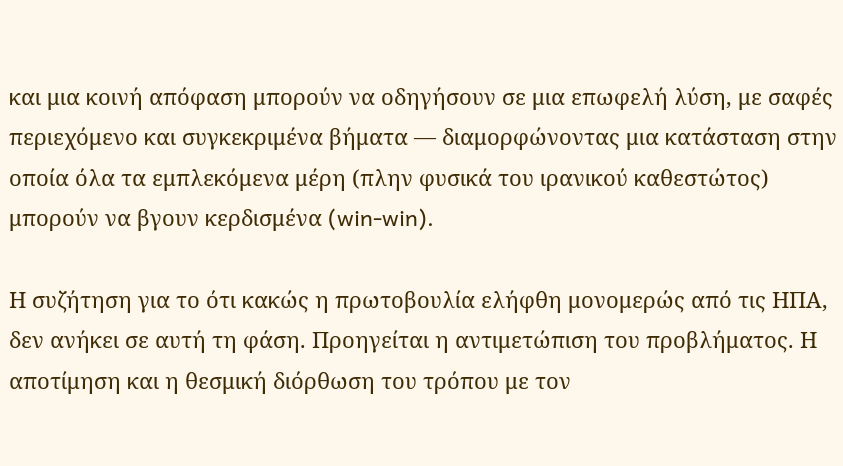και μια κοινή απόφαση μπορούν να οδηγήσουν σε μια επωφελή λύση, με σαφές περιεχόμενο και συγκεκριμένα βήματα — διαμορφώνοντας μια κατάσταση στην οποία όλα τα εμπλεκόμενα μέρη (πλην φυσικά του ιρανικού καθεστώτος) μπορούν να βγουν κερδισμένα (win-win).

Η συζήτηση για το ότι κακώς η πρωτοβουλία ελήφθη μονομερώς από τις ΗΠΑ, δεν ανήκει σε αυτή τη φάση. Προηγείται η αντιμετώπιση του προβλήματος. Η αποτίμηση και η θεσμική διόρθωση του τρόπου με τον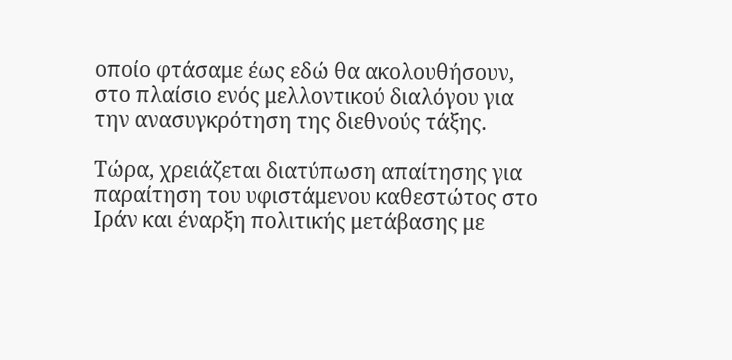οποίο φτάσαμε έως εδώ θα ακολουθήσουν, στο πλαίσιο ενός μελλοντικού διαλόγου για την ανασυγκρότηση της διεθνούς τάξης.

Τώρα, χρειάζεται διατύπωση απαίτησης για παραίτηση του υφιστάμενου καθεστώτος στο Ιράν και έναρξη πολιτικής μετάβασης με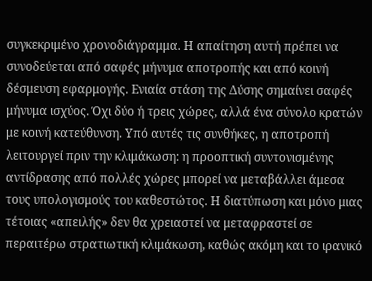συγκεκριμένο χρονοδιάγραμμα. Η απαίτηση αυτή πρέπει να συνοδεύεται από σαφές μήνυμα αποτροπής και από κοινή δέσμευση εφαρμογής. Ενιαία στάση της Δύσης σημαίνει σαφές μήνυμα ισχύος. Όχι δύο ή τρεις χώρες, αλλά ένα σύνολο κρατών με κοινή κατεύθυνση. Υπό αυτές τις συνθήκες, η αποτροπή λειτουργεί πριν την κλιμάκωση: η προοπτική συντονισμένης αντίδρασης από πολλές χώρες μπορεί να μεταβάλλει άμεσα τους υπολογισμούς του καθεστώτος. Η διατύπωση και μόνο μιας τέτοιας «απειλής» δεν θα χρειαστεί να μεταφραστεί σε περαιτέρω στρατιωτική κλιμάκωση, καθώς ακόμη και το ιρανικό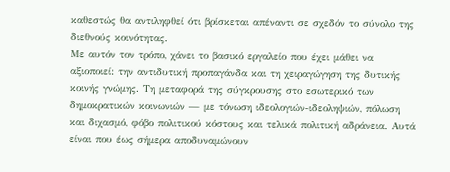καθεστώς θα αντιληφθεί ότι βρίσκεται απέναντι σε σχεδόν το σύνολο της διεθνούς κοινότητας.
Με αυτόν τον τρόπο, χάνει το βασικό εργαλείο που έχει μάθει να αξιοποιεί: την αντιδυτική προπαγάνδα και τη χειραγώγηση της δυτικής κοινής γνώμης. Τη μεταφορά της σύγκρουσης στο εσωτερικό των δημοκρατικών κοινωνιών — με τόνωση ιδεολογιών-ιδεοληψιών, πόλωση και διχασμό, φόβο πολιτικού κόστους και τελικά πολιτική αδράνεια. Αυτά είναι που έως σήμερα αποδυναμώνουν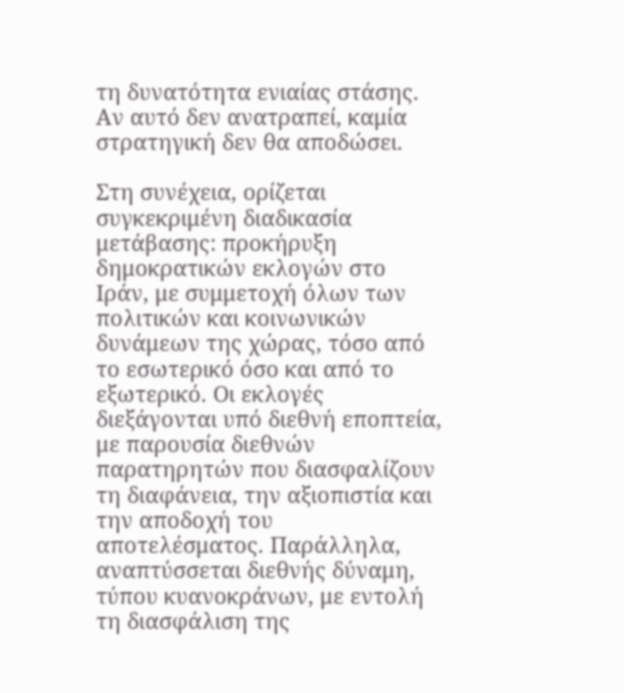τη δυνατότητα ενιαίας στάσης. Αν αυτό δεν ανατραπεί, καμία στρατηγική δεν θα αποδώσει.

Στη συνέχεια, ορίζεται συγκεκριμένη διαδικασία μετάβασης: προκήρυξη δημοκρατικών εκλογών στο Ιράν, με συμμετοχή όλων των πολιτικών και κοινωνικών δυνάμεων της χώρας, τόσο από το εσωτερικό όσο και από το εξωτερικό. Οι εκλογές διεξάγονται υπό διεθνή εποπτεία, με παρουσία διεθνών παρατηρητών που διασφαλίζουν τη διαφάνεια, την αξιοπιστία και την αποδοχή του αποτελέσματος. Παράλληλα, αναπτύσσεται διεθνής δύναμη, τύπου κυανοκράνων, με εντολή τη διασφάλιση της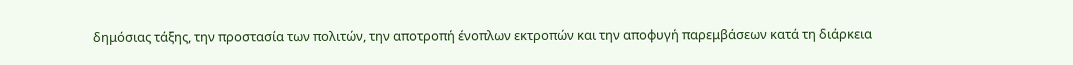δημόσιας τάξης, την προστασία των πολιτών, την αποτροπή ένοπλων εκτροπών και την αποφυγή παρεμβάσεων κατά τη διάρκεια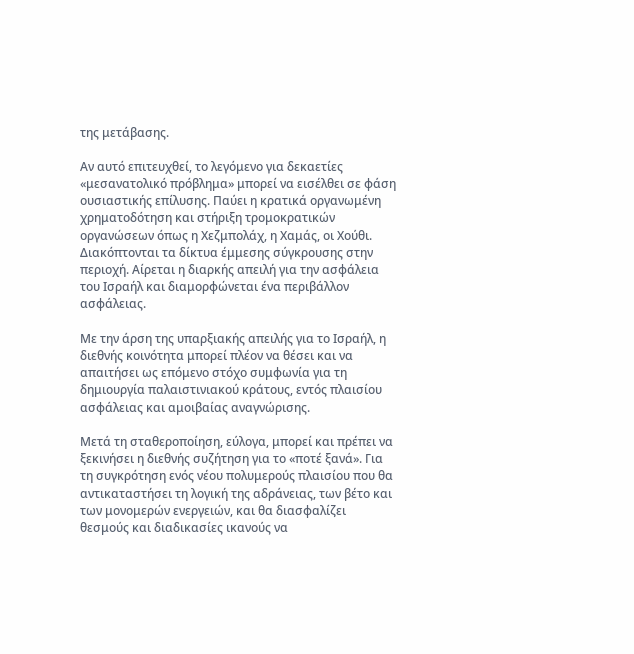της μετάβασης.

Αν αυτό επιτευχθεί, το λεγόμενο για δεκαετίες «μεσανατολικό πρόβλημα» μπορεί να εισέλθει σε φάση ουσιαστικής επίλυσης. Παύει η κρατικά οργανωμένη χρηματοδότηση και στήριξη τρομοκρατικών οργανώσεων όπως η Χεζμπολάχ, η Χαμάς, οι Χούθι. Διακόπτονται τα δίκτυα έμμεσης σύγκρουσης στην περιοχή. Αίρεται η διαρκής απειλή για την ασφάλεια του Ισραήλ και διαμορφώνεται ένα περιβάλλον ασφάλειας.

Με την άρση της υπαρξιακής απειλής για το Ισραήλ, η διεθνής κοινότητα μπορεί πλέον να θέσει και να απαιτήσει ως επόμενο στόχο συμφωνία για τη δημιουργία παλαιστινιακού κράτους, εντός πλαισίου ασφάλειας και αμοιβαίας αναγνώρισης.

Μετά τη σταθεροποίηση, εύλογα, μπορεί και πρέπει να ξεκινήσει η διεθνής συζήτηση για το «ποτέ ξανά». Για τη συγκρότηση ενός νέου πολυμερούς πλαισίου που θα αντικαταστήσει τη λογική της αδράνειας, των βέτο και των μονομερών ενεργειών, και θα διασφαλίζει θεσμούς και διαδικασίες ικανούς να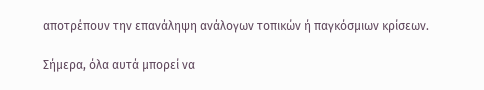αποτρέπουν την επανάληψη ανάλογων τοπικών ή παγκόσμιων κρίσεων.

Σήμερα, όλα αυτά μπορεί να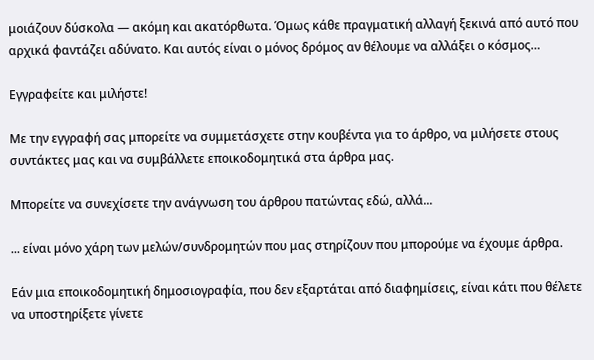μοιάζουν δύσκολα — ακόμη και ακατόρθωτα. Όμως κάθε πραγματική αλλαγή ξεκινά από αυτό που αρχικά φαντάζει αδύνατο. Και αυτός είναι ο μόνος δρόμος αν θέλουμε να αλλάξει ο κόσμος…

Εγγραφείτε και μιλήστε!

Με την εγγραφή σας μπορείτε να συμμετάσχετε στην κουβέντα για το άρθρο, να μιλήσετε στους συντάκτες μας και να συμβάλλετε εποικοδομητικά στα άρθρα μας.

Μπορείτε να συνεχίσετε την ανάγνωση του άρθρου πατώντας εδώ, αλλά...

... είναι μόνο χάρη των μελών/συνδρομητών που μας στηρίζουν που μπορούμε να έχουμε άρθρα.

Εάν μια εποικοδομητική δημοσιογραφία, που δεν εξαρτάται από διαφημίσεις, είναι κάτι που θέλετε να υποστηρίξετε γίνετε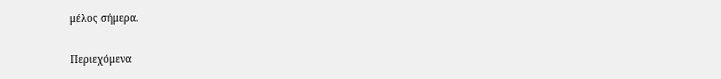μέλος σήμερα.

Περιεχόμενα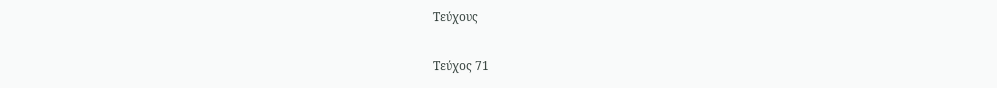Τεύχους

Τεύχος 71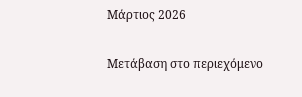Μάρτιος 2026

Μετάβαση στο περιεχόμενο